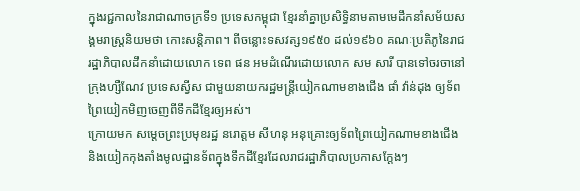ក្នុងរជ្ជកាលនៃរាជាណាចក្រទី១ ប្រទេសកម្ពុជា ខ្មែរនាំគ្នាប្រសិទ្ធិនាមតាមមេដឹកនាំសម័យសង្គមរាស្ត្រនិយមថា កោះសន្តិភាព។ ពីចន្លោះទសវត្ស១៩៥០ ដល់១៩៦០ គណៈប្រតិភូនៃរាជរដ្ឋាភិបាលដឹកនាំដោយលោក ទេព ផន អមដំណើរដោយលោក សម សារី បានទៅចរចានៅក្រុងហ្សឺណែវ ប្រទេសស្វីស ជាមួយនាយករដ្ឋមន្ត្រីយៀកណាមខាងជើង ផាំ វ៉ាន់ដុង ឲ្យទ័ពព្រៃយៀកមិញចេញពីទឹកដីខ្មែរឲ្យអស់។
ក្រោយមក សម្តេចព្រះប្រមុខរដ្ឋ នរោត្តម សីហនុ អនុគ្រោះឲ្យទ័ពព្រៃយៀកណាមខាងជើង និងយៀកកុងតាំងមូលដ្ឋានទ័ពក្នុងទឹកដីខ្មែរដែលរាជរដ្ឋាភិបាលប្រកាសក្ដែងៗ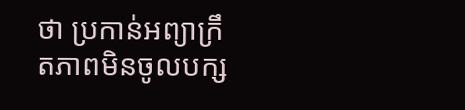ថា ប្រកាន់អព្យាក្រឹតភាពមិនចូលបក្ស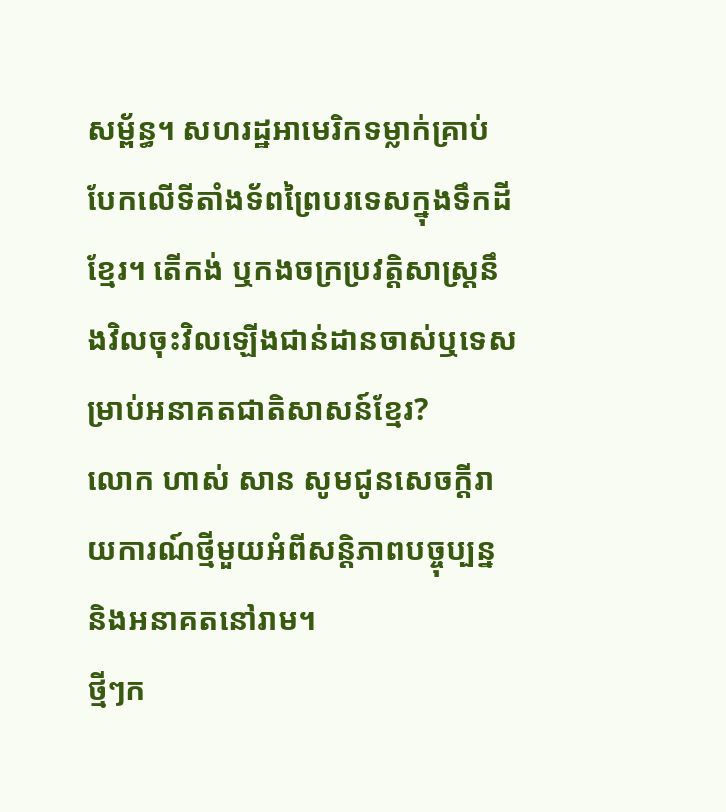សម្ព័ន្ធ។ សហរដ្ឋអាមេរិកទម្លាក់គ្រាប់បែកលើទីតាំងទ័ពព្រៃបរទេសក្នុងទឹកដីខ្មែរ។ តើកង់ ឬកងចក្រប្រវត្តិសាស្ត្រនឹងវិលចុះវិលឡើងជាន់ដានចាស់ឬទេសម្រាប់អនាគតជាតិសាសន៍ខ្មែរ?
លោក ហាស់ សាន សូមជូនសេចក្តីរាយការណ៍ថ្មីមួយអំពីសន្តិភាពបច្ចុប្បន្ន និងអនាគតនៅរាម។
ថ្មីៗក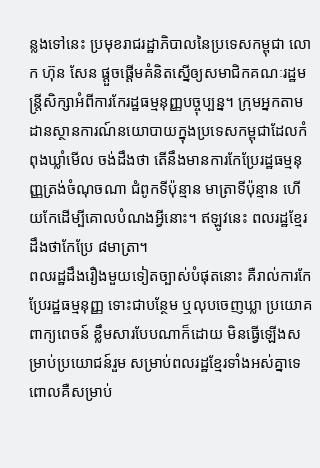ន្លងទៅនេះ ប្រមុខរាជរដ្ឋាភិបាលនៃប្រទេសកម្ពុជា លោក ហ៊ុន សែន ផ្ដួចផ្ដើមគំនិតស្នើឲ្យសមាជិកគណៈរដ្ឋមន្ត្រីសិក្សាអំពីការកែរដ្ឋធម្មនុញ្ញបច្ចុប្បន្ន។ ក្រុមអ្នកតាមដានស្ថានការណ៍នយោបាយក្នុងប្រទេសកម្ពុជាដែលកំពុងឃ្លាំមើល ចង់ដឹងថា តើនឹងមានការកែប្រែរដ្ឋធម្មនុញ្ញត្រង់ចំណុចណា ជំពូកទីប៉ុន្មាន មាត្រាទីប៉ុន្មាន ហើយកែដើម្បីគោលបំណងអ្វីនោះ។ ឥឡូវនេះ ពលរដ្ឋខ្មែរដឹងថាកែប្រែ ៨មាត្រា។
ពលរដ្ឋដឹងរឿងមួយទៀតច្បាស់បំផុតនោះ គឺរាល់ការកែប្រែរដ្ឋធម្មនុញ្ញ ទោះជាបន្ថែម ឬលុបចេញឃ្លា ប្រយោគ ពាក្យពេចន៍ ខ្លឹមសារបែបណាក៏ដោយ មិនធ្វើឡើងសម្រាប់ប្រយោជន៍រួម សម្រាប់ពលរដ្ឋខ្មែរទាំងអស់គ្នាទេ ពោលគឺសម្រាប់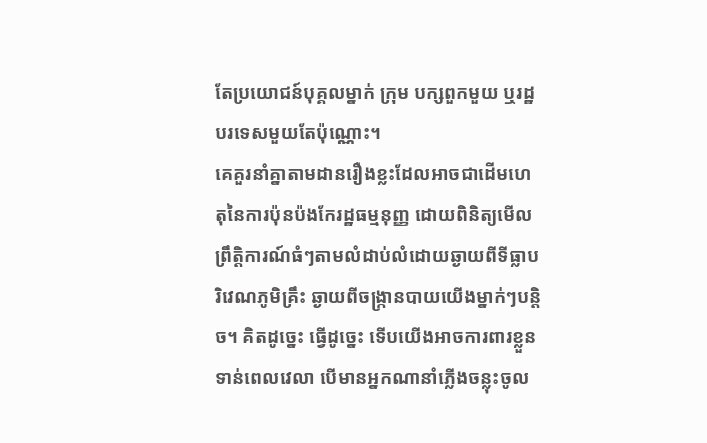តែប្រយោជន៍បុគ្គលម្នាក់ ក្រុម បក្សពួកមួយ ឬរដ្ឋបរទេសមួយតែប៉ុណ្ណោះ។
គេគួរនាំគ្នាតាមដានរឿងខ្លះដែលអាចជាដើមហេតុនៃការប៉ុនប៉ងកែរដ្ឋធម្មនុញ្ញ ដោយពិនិត្យមើលព្រឹត្តិការណ៍ធំៗតាមលំដាប់លំដោយឆ្ងាយពីទីធ្លាបរិវេណភូមិគ្រឹះ ឆ្ងាយពីចង្ក្រានបាយយើងម្នាក់ៗបន្តិច។ គិតដូច្នេះ ធ្វើដូច្នេះ ទើបយើងអាចការពារខ្លួនទាន់ពេលវេលា បើមានអ្នកណានាំភ្លើងចន្លុះចូល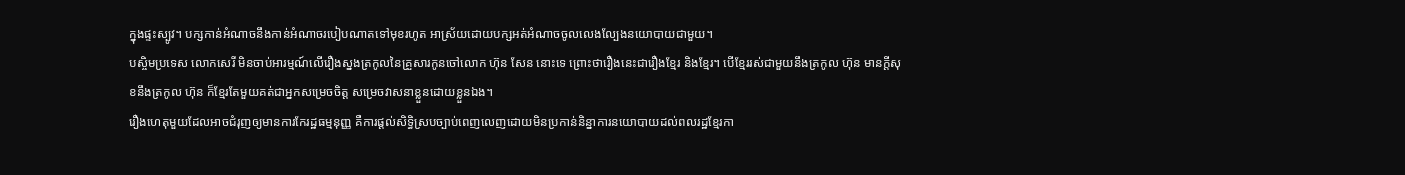ក្នុងផ្ទះស្បូវ។ បក្សកាន់អំណាចនឹងកាន់អំណាចរបៀបណាតទៅមុខរហូត អាស្រ័យដោយបក្សអត់អំណាចចូលលេងល្បែងនយោបាយជាមួយ។
បស្ចិមប្រទេស លោកសេរី មិនចាប់អារម្មណ៍លើរឿងស្នងត្រកូលនៃគ្រួសារកូនចៅលោក ហ៊ុន សែន នោះទេ ព្រោះថារឿងនេះជារឿងខ្មែរ និងខ្មែរ។ បើខ្មែររស់ជាមួយនឹងត្រកូល ហ៊ុន មានក្តីសុខនឹងត្រកូល ហ៊ុន ក៏ខ្មែរតែមួយគត់ជាអ្នកសម្រេចចិត្ត សម្រេចវាសនាខ្លួនដោយខ្លួនឯង។
រឿងហេតុមួយដែលអាចជំរុញឲ្យមានការកែរដ្ឋធម្មនុញ្ញ គឺការផ្តល់សិទ្ធិស្របច្បាប់ពេញលេញដោយមិនប្រកាន់និន្នាការនយោបាយដល់ពលរដ្ឋខ្មែរកា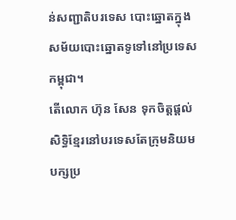ន់សញ្ជាតិបរទេស បោះឆ្នោតក្នុងសម័យបោះឆ្នោតទូទៅនៅប្រទេសកម្ពុជា។
តើលោក ហ៊ុន សែន ទុកចិត្តផ្តល់សិទ្ធិខ្មែរនៅបរទេសតែក្រុមនិយមបក្សប្រ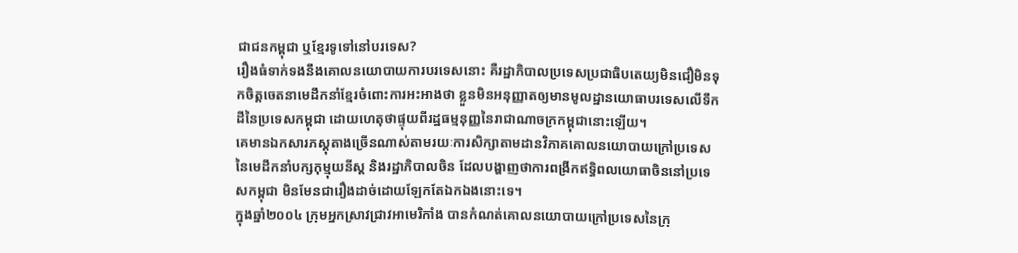ជាជនកម្ពុជា ឬខ្មែរទូទៅនៅបរទេស?
រឿងធំទាក់ទងនឹងគោលនយោបាយការបរទេសនោះ គឺរដ្ឋាភិបាលប្រទេសប្រជាធិបតេយ្យមិនជឿមិនទុកចិត្តចេតនាមេដឹកនាំខ្មែរចំពោះការអះអាងថា ខ្លួនមិនអនុញ្ញាតឲ្យមានមូលដ្ឋានយោធាបរទេសលើទឹកដីនៃប្រទេសកម្ពុជា ដោយហេតុថាផ្ទុយពីរដ្ឋធម្មនុញ្ញនៃរាជាណាចក្រកម្ពុជានោះឡើយ។
គេមានឯកសារភស្តុតាងច្រើនណាស់តាមរយៈការសិក្សាតាមដានវិភាគគោលនយោបាយក្រៅប្រទេសនៃមេដឹកនាំបក្សកុម្មុយនីស្ត និងរដ្ឋាភិបាលចិន ដែលបង្ហាញថាការពង្រីកឥទ្ធិពលយោធាចិននៅប្រទេសកម្ពុជា មិនមែនជារឿងដាច់ដោយឡែកតែឯកឯងនោះទេ។
ក្នុងឆ្នាំ២០០៤ ក្រុមអ្នកស្រាវជ្រាវអាមេរិកាំង បានកំណត់គោលនយោបាយក្រៅប្រទេសនៃក្រុ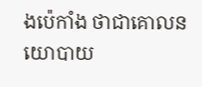ងប៉េកាំង ថាជាគោលនយោបាយ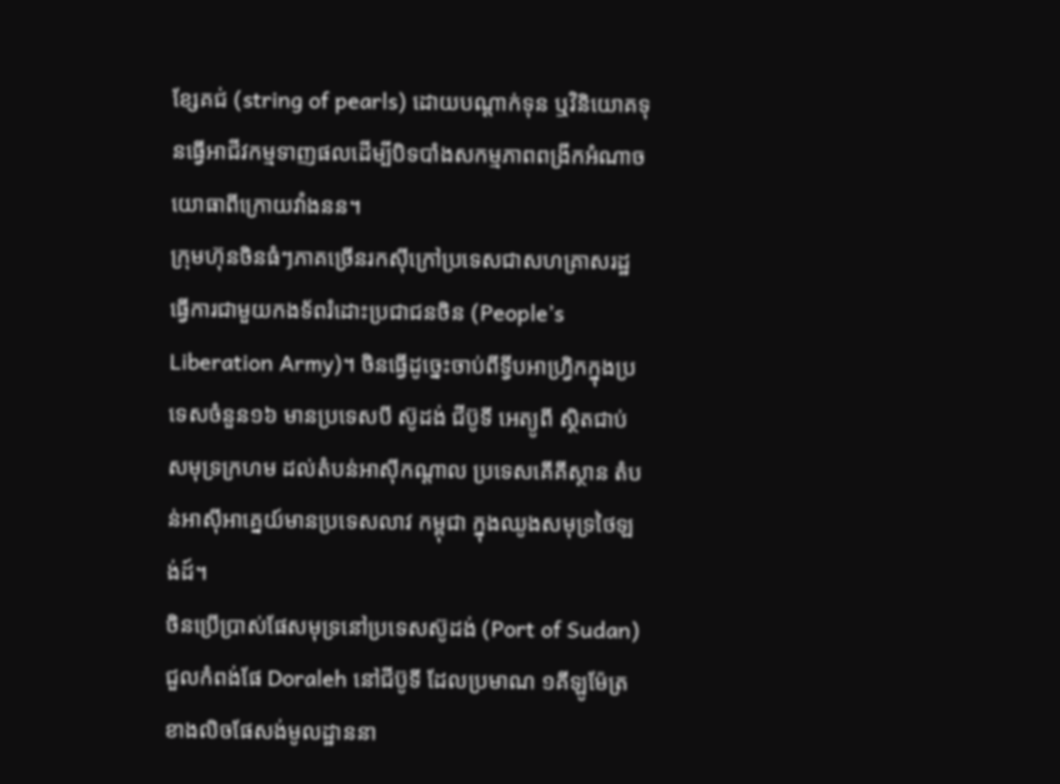ខ្សែគជ់ (string of pearls) ដោយបណ្ដាក់ទុន ឬវិនិយោគទុនធ្វើអាជីវកម្មទាញផលដើម្បីបិទបាំងសកម្មភាពពង្រីកអំណាចយោធាពីក្រោយវាំងនន។
ក្រុមហ៊ុនចិនធំៗភាគច្រើនរកស៊ីក្រៅប្រទេសជាសហគ្រាសរដ្ឋ ធ្វើការជាមួយកងទ័ពរំដោះប្រជាជនចិន (People’s Liberation Army)។ ចិនធ្វើដូច្នេះចាប់ពីទ្វីបអាហ្វ្រិកក្នុងប្រទេសចំនួន១៦ មានប្រទេសបី ស៊ូដង់ ជីប៊ូទី អេត្យូពី ស្ថិតជាប់សមុទ្រក្រហម ដល់តំបន់អាស៊ីកណ្តាល ប្រទេសគើគីស្ថាន តំបន់អាស៊ីអាគ្នេយ៍មានប្រទេសលាវ កម្ពុជា ក្នុងឈូងសមុទ្រថៃឡង់ដ៍។
ចិនប្រើប្រាស់ផែសមុទ្រនៅប្រទេសស៊ូដង់ (Port of Sudan) ជួលកំពង់ផែ Doraleh នៅជីប៊ូទី ដែលប្រមាណ ១គីឡូម៉ែត្រខាងលិចផែសង់មូលដ្ឋាននា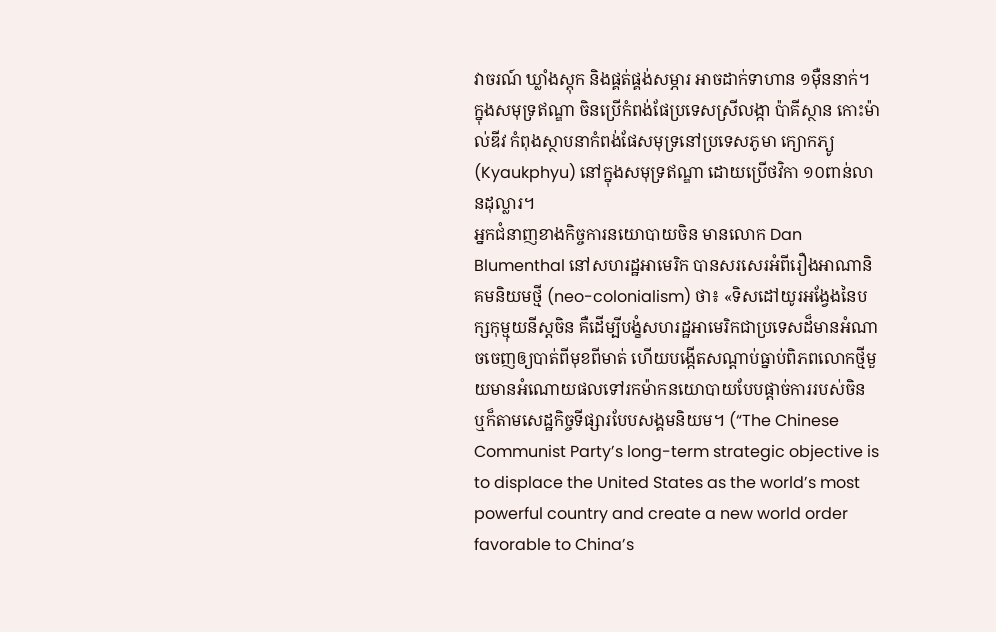វាចរណ៍ ឃ្លាំងស្តុក និងផ្គត់ផ្គង់សម្ភារ អាចដាក់ទាហាន ១ម៉ឺននាក់។ ក្នុងសមុទ្រឥណ្ឌា ចិនប្រើកំពង់ផែប្រទេសស្រីលង្កា ប៉ាគីស្ថាន កោះម៉ាល់ឌីវ កំពុងស្ថាបនាកំពង់ផែសមុទ្រនៅប្រទេសភូមា ក្យោកភ្យូ (Kyaukphyu) នៅក្នុងសមុទ្រឥណ្ឌា ដោយប្រើថវិកា ១០ពាន់លានដុល្លារ។
អ្នកជំនាញខាងកិច្ចការនយោបាយចិន មានលោក Dan Blumenthal នៅសហរដ្ឋអាមេរិក បានសរសេរអំពីរឿងអាណានិគមនិយមថ្មី (neo-colonialism) ថា៖ «ទិសដៅយូរអង្វែងនៃបក្សកុម្មុយនីស្តចិន គឺដើម្បីបង្ខំសហរដ្ឋអាមេរិកជាប្រទេសដ៏មានអំណាចចេញឲ្យបាត់ពីមុខពីមាត់ ហើយបង្កើតសណ្ដាប់ធ្នាប់ពិភពលោកថ្មីមួយមានអំណោយផលទៅរកម៉ាកនយោបាយបែបផ្ដាច់ការរបស់ចិន ឬក៏តាមសេដ្ឋកិច្ចទីផ្សារបែបសង្គមនិយម។ (“The Chinese Communist Party’s long-term strategic objective is to displace the United States as the world’s most powerful country and create a new world order favorable to China’s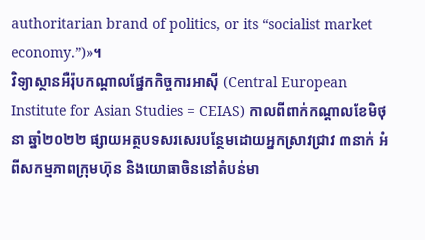authoritarian brand of politics, or its “socialist market economy.”)»។
វិទ្យាស្ថានអឺរ៉ុបកណ្តាលផ្នែកកិច្ចការអាស៊ី (Central European Institute for Asian Studies = CEIAS) កាលពីពាក់កណ្តាលខែមិថុនា ឆ្នាំ២០២២ ផ្សាយអត្ថបទសរសេរបន្ថែមដោយអ្នកស្រាវជ្រាវ ៣នាក់ អំពីសកម្មភាពក្រុមហ៊ុន និងយោធាចិននៅតំបន់មា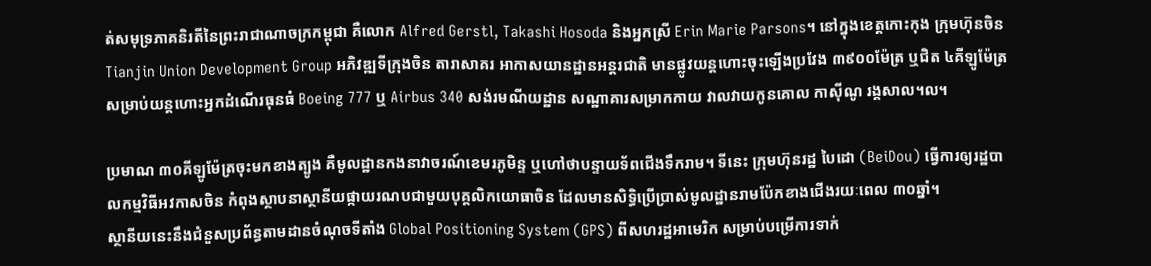ត់សមុទ្រភាគនិរតីនៃព្រះរាជាណាចក្រកម្ពុជា គឺលោក Alfred Gerstl, Takashi Hosoda និងអ្នកស្រី Erin Marie Parsons។ នៅក្នុងខេត្តកោះកុង ក្រុមហ៊ុនចិន Tianjin Union Development Group អភិវឌ្ឍទីក្រុងចិន តារាសាគរ អាកាសយានដ្ឋានអន្តរជាតិ មានផ្លូវយន្តហោះចុះឡើងប្រវែង ៣៩០០ម៉ែត្រ ឬជិត ៤គីឡូម៉ែត្រ សម្រាប់យន្តហោះអ្នកដំណើរធុនធំ Boeing 777 ឬ Airbus 340 សង់រមណីយដ្ឋាន សណ្ឋាគារសម្រាកកាយ វាលវាយកូនគោល កាស៊ីណូ រង្គសាល។ល។

ប្រមាណ ៣០គីឡូម៉ែត្រចុះមកខាងត្បូង គឺមូលដ្ឋានកងនាវាចរណ៍ខេមរភូមិន្ទ ឬហៅថាបន្ទាយទ័ពជើងទឹករាម។ ទីនេះ ក្រុមហ៊ុនរដ្ឋ បៃដោ (BeiDou) ធ្វើការឲ្យរដ្ឋបាលកម្មវិធីអវកាសចិន កំពុងស្ថាបនាស្ថានីយផ្កាយរណបជាមួយបុគ្គលិកយោធាចិន ដែលមានសិទ្ធិប្រើប្រាស់មូលដ្ឋានរាមប៉ែកខាងជើងរយៈពេល ៣០ឆ្នាំ។
ស្ថានីយនេះនឹងជំនួសប្រព័ន្ធតាមដានចំណុចទីតាំង Global Positioning System (GPS) ពីសហរដ្ឋអាមេរិក សម្រាប់បម្រើការទាក់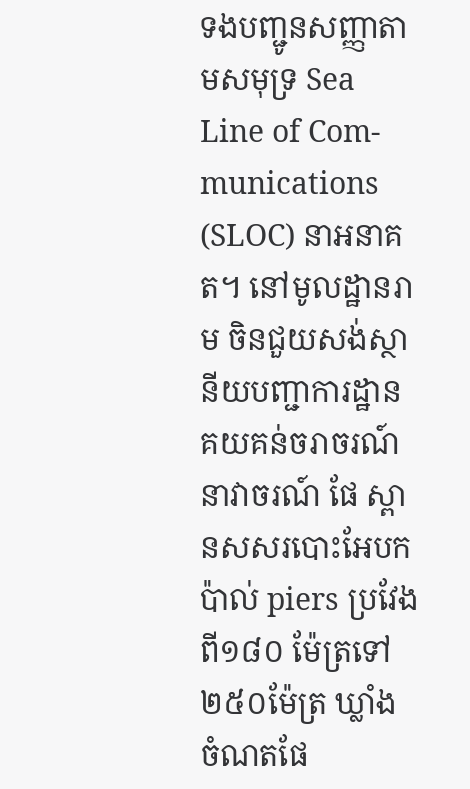ទងបញ្ជូនសញ្ញាតាមសមុទ្រ Sea Line of Com-munications (SLOC) នាអនាគត។ នៅមូលដ្ឋានរាម ចិនជួយសង់ស្ថានីយបញ្ជាការដ្ឋានគយគន់ចរាចរណ៍នាវាចរណ៍ ផែ ស្ពានសសរបោះអែបកប៉ាល់ piers ប្រវែងពី១៨០ ម៉ែត្រទៅ ២៥០ម៉ែត្រ ឃ្លាំង ចំណតផែ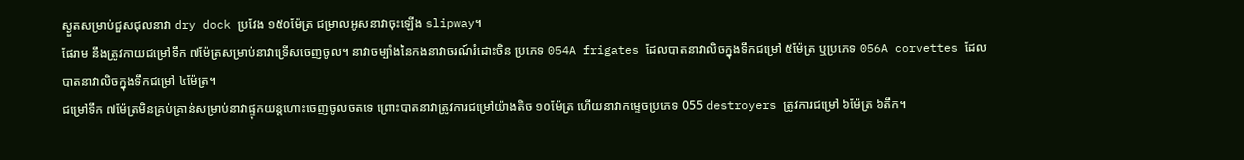ស្ងួតសម្រាប់ជួសជុលនាវា dry dock ប្រវែង ១៥០ម៉ែត្រ ជម្រាលអូសនាវាចុះឡើង slipway។
ផែរាម នឹងត្រូវកាយជម្រៅទឹក ៧ម៉ែត្រសម្រាប់នាវាទ្រើសចេញចូល។ នាវាចម្បាំងនៃកងនាវាចរណ៍រំដោះចិន ប្រភេទ 054A frigates ដែលបាតនាវាលិចក្នុងទឹកជម្រៅ ៥ម៉ែត្រ ឬប្រភេទ 056A corvettes ដែលបាតនាវាលិចក្នុងទឹកជម្រៅ ៤ម៉ែត្រ។
ជម្រៅទឹក ៧ម៉ែត្រមិនគ្រប់គ្រាន់សម្រាប់នាវាផ្ទុកយន្តហោះចេញចូលចតទេ ព្រោះបាតនាវាត្រូវការជម្រៅយ៉ាងតិច ១០ម៉ែត្រ ហើយនាវាកម្ទេចប្រភេទ 055 destroyers ត្រូវការជម្រៅ ៦ម៉ែត្រ ៦តឹក។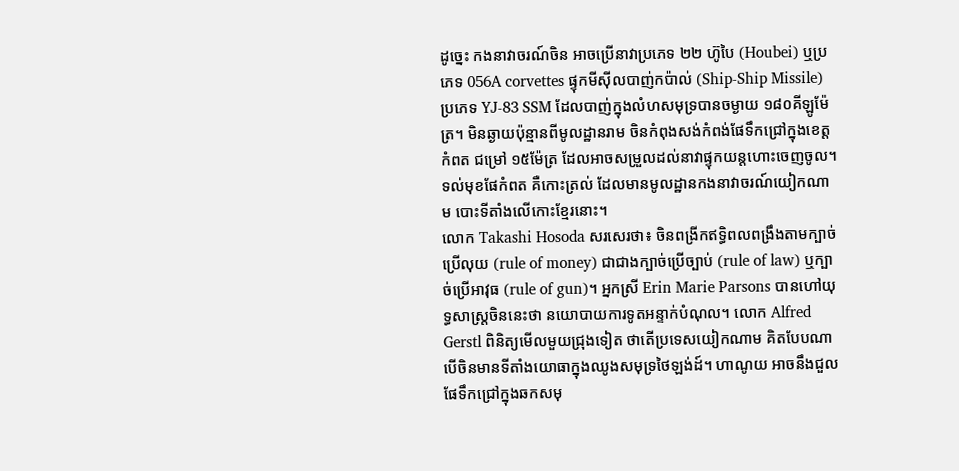ដូច្នេះ កងនាវាចរណ៍ចិន អាចប្រើនាវាប្រភេទ ២២ ហ៊ូបៃ (Houbei) ឬប្រភេទ 056A corvettes ផ្ទុកមីស៊ីលបាញ់កប៉ាល់ (Ship-Ship Missile) ប្រភេទ YJ-83 SSM ដែលបាញ់ក្នុងលំហសមុទ្របានចម្ងាយ ១៨០គីឡូម៉ែត្រ។ មិនឆ្ងាយប៉ុន្មានពីមូលដ្ឋានរាម ចិនកំពុងសង់កំពង់ផែទឹកជ្រៅក្នុងខេត្តកំពត ជម្រៅ ១៥ម៉ែត្រ ដែលអាចសម្រួលដល់នាវាផ្ទុកយន្តហោះចេញចូល។ ទល់មុខផែកំពត គឺកោះត្រល់ ដែលមានមូលដ្ឋានកងនាវាចរណ៍យៀកណាម បោះទីតាំងលើកោះខ្មែរនោះ។
លោក Takashi Hosoda សរសេរថា៖ ចិនពង្រីកឥទ្ធិពលពង្រឹងតាមក្បាច់ប្រើលុយ (rule of money) ជាជាងក្បាច់ប្រើច្បាប់ (rule of law) ឬក្បាច់ប្រើអាវុធ (rule of gun)។ អ្នកស្រី Erin Marie Parsons បានហៅយុទ្ធសាស្ត្រចិននេះថា នយោបាយការទូតអន្ទាក់បំណុល។ លោក Alfred Gerstl ពិនិត្យមើលមួយជ្រុងទៀត ថាតើប្រទេសយៀកណាម គិតបែបណា បើចិនមានទីតាំងយោធាក្នុងឈូងសមុទ្រថៃឡង់ដ៍។ ហាណូយ អាចនឹងជួលផែទឹកជ្រៅក្នុងឆកសមុ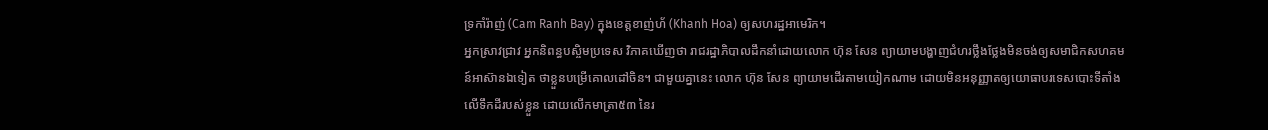ទ្រកាំរ៉ាញ់ (Cam Ranh Bay) ក្នុងខេត្តខាញ់ហ័ (Khanh Hoa) ឲ្យសហរដ្ឋអាមេរិក។
អ្នកស្រាវជ្រាវ អ្នកនិពន្ធបស្ចិមប្រទេស វិភាគឃើញថា រាជរដ្ឋាភិបាលដឹកនាំដោយលោក ហ៊ុន សែន ព្យាយាមបង្ហាញជំហរថ្លឹងថ្លែងមិនចង់ឲ្យសមាជិកសហគមន៍អាស៊ានឯទៀត ថាខ្លួនបម្រើគោលដៅចិន។ ជាមួយគ្នានេះ លោក ហ៊ុន សែន ព្យាយាមដើរតាមយៀកណាម ដោយមិនអនុញ្ញាតឲ្យយោធាបរទេសបោះទីតាំងលើទឹកដីរបស់ខ្លួន ដោយលើកមាត្រា៥៣ នៃរ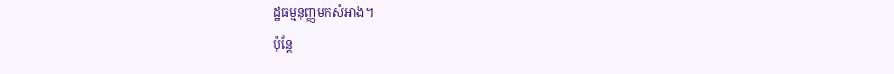ដ្ឋធម្មនុញ្ញមកសំអាង។
ប៉ុន្តែ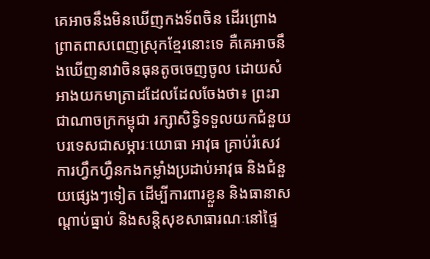គេអាចនឹងមិនឃើញកងទ័ពចិន ដើរព្រោងព្រាតពាសពេញស្រុកខ្មែរនោះទេ គឺគេអាចនឹងឃើញនាវាចិនធុនតូចចេញចូល ដោយសំអាងយកមាត្រាដដែលដែលចែងថា៖ ព្រះរាជាណាចក្រកម្ពុជា រក្សាសិទ្ធិទទួលយកជំនួយបរទេសជាសម្ភារៈយោធា អាវុធ គ្រាប់រំសេវ ការហ្វឹកហ្វឺនកងកម្លាំងប្រដាប់អាវុធ និងជំនួយផ្សេងៗទៀត ដើម្បីការពារខ្លួន និងធានាសណ្ដាប់ធ្នាប់ និងសន្តិសុខសាធារណៈនៅផ្ទៃ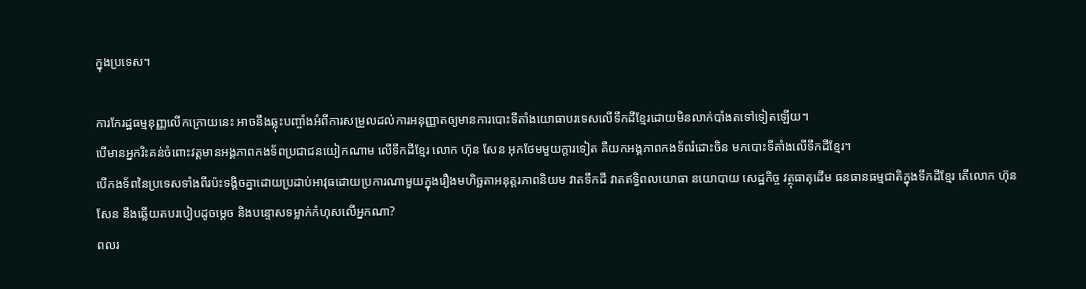ក្នុងប្រទេស។

ការកែរដ្ឋធម្មនុញ្ញលើកក្រោយនេះ អាចនឹងឆ្លុះបញ្ចាំងអំពីការសម្រួលដល់ការអនុញ្ញាតឲ្យមានការបោះទីតាំងយោធាបរទេសលើទឹកដីខ្មែរដោយមិនលាក់បាំងតទៅទៀតឡើយ។
បើមានអ្នករិះគន់ចំពោះវត្តមានអង្គភាពកងទ័ពប្រជាជនយៀកណាម លើទឹកដីខ្មែរ លោក ហ៊ុន សែន អុកថែមមួយក្តារទៀត គឺយកអង្គភាពកងទ័ពរំដោះចិន មកបោះទីតាំងលើទឹកដីខ្មែរ។
បើកងទ័ពនៃប្រទេសទាំងពីរប៉ះទង្គិចគ្នាដោយប្រដាប់អាវុធដោយប្រការណាមួយក្នុងរឿងមហិច្ឆតាអនុត្តរភាពនិយម វាតទឹកដី វាតឥទ្ធិពលយោធា នយោបាយ សេដ្ឋកិច្ច វត្ថុធាតុដើម ធនធានធម្មជាតិក្នុងទឹកដីខ្មែរ តើលោក ហ៊ុន សែន នឹងឆ្លើយតបរបៀបដូចម្តេច និងបន្ទោសទម្លាក់កំហុសលើអ្នកណា?
ពលរ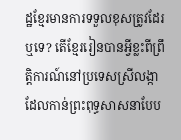ដ្ឋខ្មែរមានការទទួលខុសត្រូវដែរឬទេ? តើខ្មែររៀនបានអ្វីខ្លះពីព្រឹត្តិការណ៍នៅប្រទេសស្រីលង្កា ដែលកាន់ព្រះពុទ្ធសាសនាបែប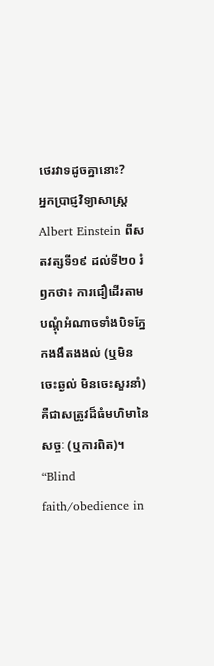ថេរវាទដូចគ្នានោះ?
អ្នកប្រាជ្ញវិទ្យាសាស្ត្រ Albert Einstein ពីសតវត្សទី១៩ ដល់ទី២០ រំឭកថា៖ ការជឿដើរតាមបណ្ដុំអំណាចទាំងបិទភ្នែកងងឹតងងល់ (ឬមិនចេះឆ្ងល់ មិនចេះសួរនាំ) គឺជាសត្រូវដ៏ធំមហិមានៃសច្ចៈ (ឬការពិត)។ “Blind faith/obedience in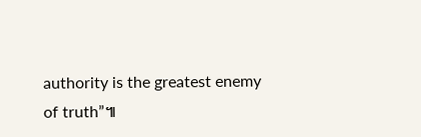authority is the greatest enemy of truth”៕